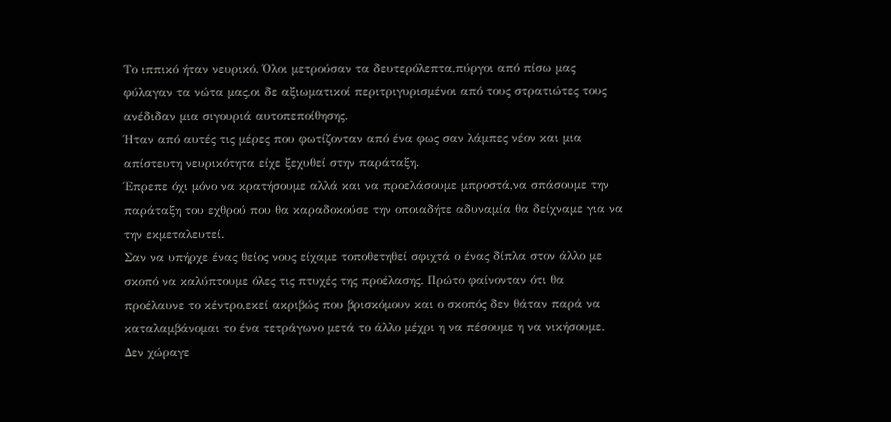Το ιππικό ήταν νευρικό. Όλοι μετρούσαν τα δευτερόλεπτα,πύργοι από πίσω μας φύλαγαν τα νώτα μας,οι δε αξιωματικοί περιτριγυρισμένοι από τους στρατιώτες τους ανέδιδαν μια σιγουριά αυτοπεποίθησης.
Ήταν από αυτές τις μέρες που φωτίζονταν από ένα φως σαν λάμπες νέον και μια απίστευτη νευρικότητα είχε ξεχυθεί στην παράταξη.
Έπρεπε όχι μόνο να κρατήσουμε αλλά και να προελάσουμε μπροστά,να σπάσουμε την παράταξη του εχθρού που θα καραδοκούσε την οποιαδήτε αδυναμία θα δείχναμε για να την εκμεταλευτεί.
Σαν να υπήρχε ένας θείος νους είχαμε τοποθετηθεί σφιχτά ο ένας δίπλα στον άλλο με σκοπό να καλύπτουμε όλες τις πτυχές της προέλασης. Πρώτο φαίνονταν ότι θα προέλαυνε το κέντρο,εκεί ακριβώς που βρισκόμουν και ο σκοπός δεν θάταν παρά να καταλαμβάνομαι το ένα τετράγωνο μετά το άλλο μέχρι η να πέσουμε η να νικήσουμε.
Δεν χώραγε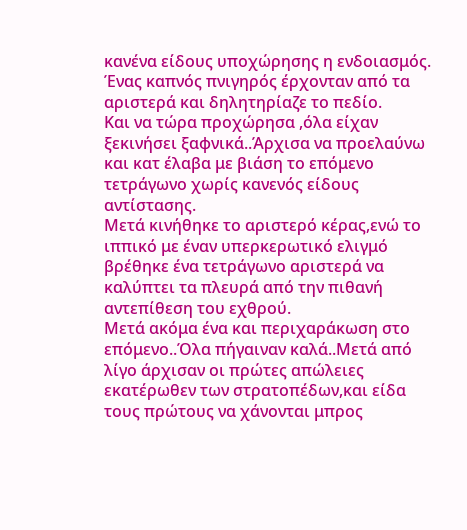κανένα είδους υποχώρησης η ενδοιασμός.
Ένας καπνός πνιγηρός έρχονταν από τα αριστερά και δηλητηρίαζε το πεδίο.
Και να τώρα προχώρησα ,όλα είχαν ξεκινήσει ξαφνικά..Άρχισα να προελαύνω και κατ έλαβα με βιάση το επόμενο τετράγωνο χωρίς κανενός είδους αντίστασης.
Μετά κινήθηκε το αριστερό κέρας,ενώ το ιππικό με έναν υπερκερωτικό ελιγμό βρέθηκε ένα τετράγωνο αριστερά να καλύπτει τα πλευρά από την πιθανή αντεπίθεση του εχθρού.
Μετά ακόμα ένα και περιχαράκωση στο επόμενο..Όλα πήγαιναν καλά..Μετά από λίγο άρχισαν οι πρώτες απώλειες εκατέρωθεν των στρατοπέδων,και είδα τους πρώτους να χάνονται μπρος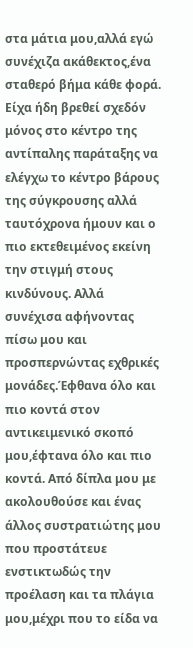στα μάτια μου,αλλά εγώ συνέχιζα ακάθεκτος,ένα σταθερό βήμα κάθε φορά. Είχα ήδη βρεθεί σχεδόν μόνος στο κέντρο της αντίπαλης παράταξης να ελέγχω το κέντρο βάρους της σύγκρουσης αλλά ταυτόχρονα ήμουν και ο πιο εκτεθειμένος εκείνη την στιγμή στους κινδύνους. Αλλά συνέχισα αφήνοντας πίσω μου και προσπερνώντας εχθρικές μονάδες.Έφθανα όλο και πιο κοντά στον αντικειμενικό σκοπό μου,έφτανα όλο και πιο κοντά. Από δίπλα μου με ακολουθούσε και ένας άλλος συστρατιώτης μου που προστάτευε ενστικτωδώς την προέλαση και τα πλάγια μου,μέχρι που το είδα να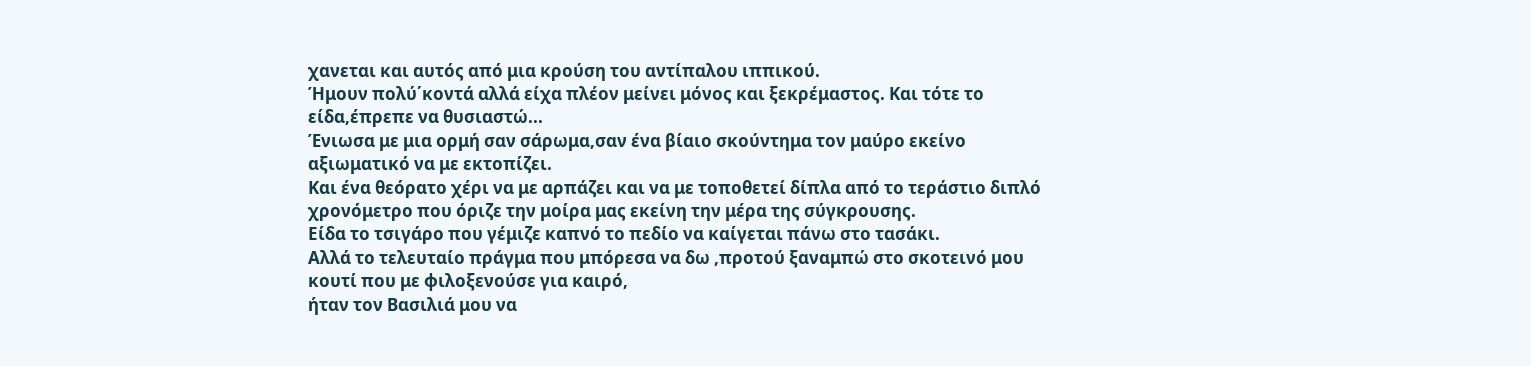χανεται και αυτός από μια κρούση του αντίπαλου ιππικού.
Ήμουν πολύ΄κοντά αλλά είχα πλέον μείνει μόνος και ξεκρέμαστος. Και τότε το είδα,έπρεπε να θυσιαστώ...
Ένιωσα με μια ορμή σαν σάρωμα,σαν ένα βίαιο σκούντημα τον μαύρο εκείνο αξιωματικό να με εκτοπίζει.
Και ένα θεόρατο χέρι να με αρπάζει και να με τοποθετεί δίπλα από το τεράστιο διπλό χρονόμετρο που όριζε την μοίρα μας εκείνη την μέρα της σύγκρουσης.
Είδα το τσιγάρο που γέμιζε καπνό το πεδίο να καίγεται πάνω στο τασάκι.
Αλλά το τελευταίο πράγμα που μπόρεσα να δω ,προτού ξαναμπώ στο σκοτεινό μου κουτί που με φιλοξενούσε για καιρό,
ήταν τον Βασιλιά μου να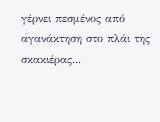γέρνει πεσμένος από αγανάκτηση στο πλάι της σκακιέρας...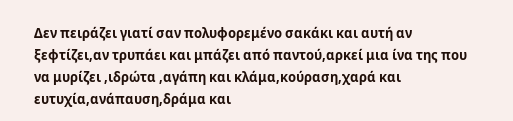Δεν πειράζει γιατί σαν πολυφορεμένο σακάκι και αυτή αν ξεφτίζει,αν τρυπάει και μπάζει από παντού,αρκεί μια ίνα της που να μυρίζει ,ιδρώτα ,αγάπη και κλάμα,κούραση,χαρά και ευτυχία,ανάπαυση,δράμα και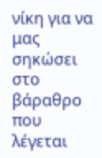νίκη για να μας σηκώσει στο βάραθρο που λέγεται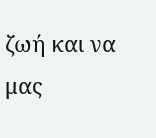ζωή και να μας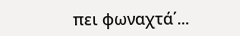πει φωναχτά΄...